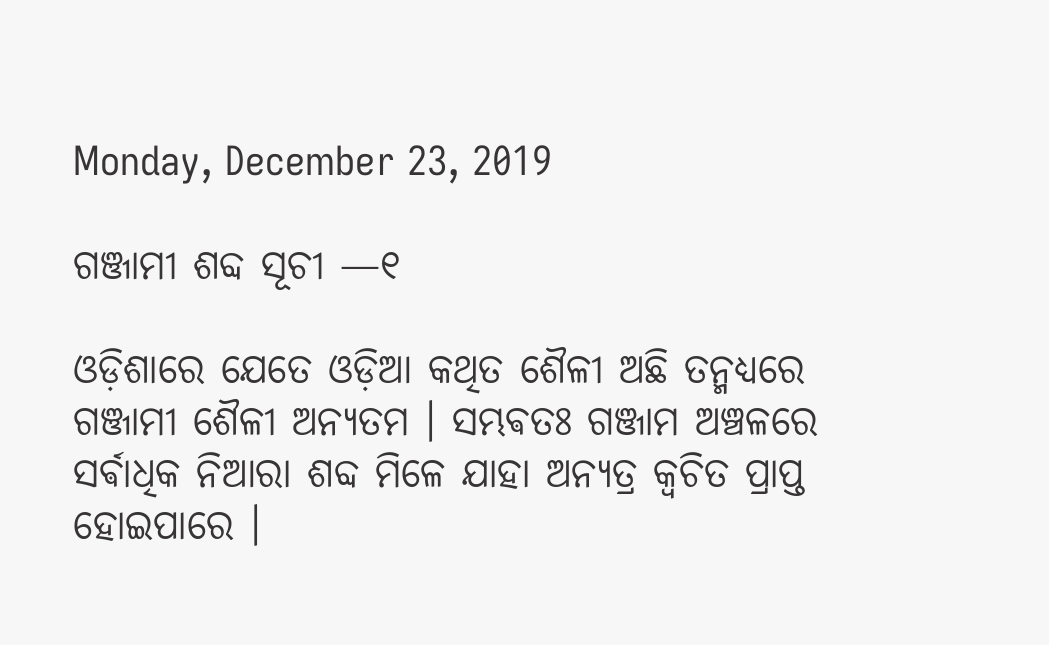Monday, December 23, 2019

ଗଞ୍ଜାମୀ ଶବ୍ଦ ସୂଚୀ —୧

ଓଡ଼ିଶାରେ ଯେତେ ଓଡ଼ିଆ କଥିତ ଶୈଳୀ ଅଛି ତନ୍ମଧ୍ୟରେ ଗଞ୍ଜାମୀ ଶୈଳୀ ଅନ୍ୟତମ । ସମ୍ଭଵତଃ ଗଞ୍ଜାମ ଅଞ୍ଚଳରେ ସର୍ଵାଧିକ ନିଆରା ଶବ୍ଦ ମିଳେ ଯାହା ଅନ୍ୟତ୍ର କ୍ଵଚିତ ପ୍ରାପ୍ତ ହୋଇପାରେ ।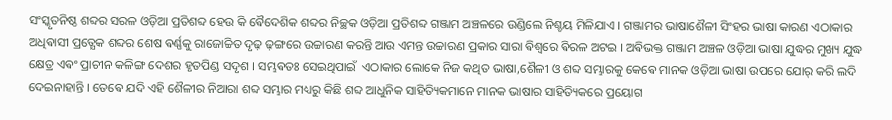ସଂସ୍କୃତନିଷ୍ଠ ଶବ୍ଦର ସରଳ ଓଡ଼ିଆ ପ୍ରତିଶବ୍ଦ ହେଉ କି ଵୈଦେଶିକ ଶବ୍ଦର ନିଚ୍ଛକ ଓଡ଼ିଆ ପ୍ରତିଶବ୍ଦ ଗଞ୍ଜାମ ଅଞ୍ଚଳରେ ଉଣ୍ଡିଲେ ନିଶ୍ଚୟ ମିଳିଯାଏ । ଗଞ୍ଜାମର ଭାଷାଶୈଳୀ ସିଂହର ଭାଷା କାରଣ ଏଠାକାର ଅଧିଵାସୀ ପ୍ରତ୍ଯେକ ଶବ୍ଦର ଶେଷ ଵର୍ଣ୍ଣକୁ ରାଜୋଚ୍ଚିତ ଦୃଢ଼ ଢ଼ଙ୍ଗରେ ଉଚ୍ଚାରଣ କରନ୍ତି ଆଉ ଏମନ୍ତ ଉଚ୍ଚାରଣ ପ୍ରକାର ସାରା ଵିଶ୍ଵରେ ଵିରଳ ଅଟଇ । ଅଵିଭକ୍ତ ଗଞ୍ଜାମ ଅଞ୍ଚଳ ଓଡ଼ିଆ ଭାଷା ଯୁଦ୍ଧର ମୁଖ୍ୟ ଯୁଦ୍ଧ କ୍ଷେତ୍ର ଏଵଂ ପ୍ରାଚୀନ କଳିଙ୍ଗ ଦେଶର ହୃତପିଣ୍ଡ ସଦୃଶ । ସମ୍ଭଵତଃ ସେଇଥିପାଇଁ  ଏଠାକାର ଲୋକେ ନିଜ କଥିତ ଭାଷା,ଶୈଳୀ ଓ ଶବ୍ଦ ସମ୍ଭାରକୁ କେଵେ ମାନକ ଓଡ଼ିଆ ଭାଷା ଉପରେ ଯୋର୍ କରି ଲଦି ଦେଇନାହାନ୍ତି । ତେଵେ ଯଦି ଏହି ଶୈଳୀର ନିଆରା ଶବ୍ଦ ସମ୍ଭାର ମଧ୍ୟରୁ କିଛି ଶବ୍ଦ ଆଧୁନିକ ସାହିତ୍ୟିକମାନେ ମାନକ ଭାଷାର ସାହିତ୍ୟିକରେ ପ୍ରୟୋଗ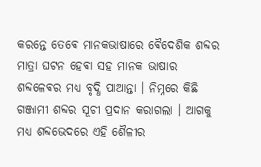କରନ୍ତେ ତେଵେ ମାନକଭାଷାରେ ଵୈଦେଶିକ ଶବ୍ଦର ମାତ୍ରା ଘଟନ ହେଵା ସହ ମାନକ ଭାଷାର ଶବ୍ଦଳେଵର ମଧ୍ୟ ବୃଦ୍ଧି ପାଆନ୍ତା । ନିମ୍ନରେ କିଛି ଗଞ୍ଜାମୀ ଶବ୍ଦର ସୂଚୀ ପ୍ରଦାନ କରାଗଲା । ଆଗକୁ ମଧ୍ୟ ଶବ୍ଦଭେଦରେ ଏହି ଶୈଳୀର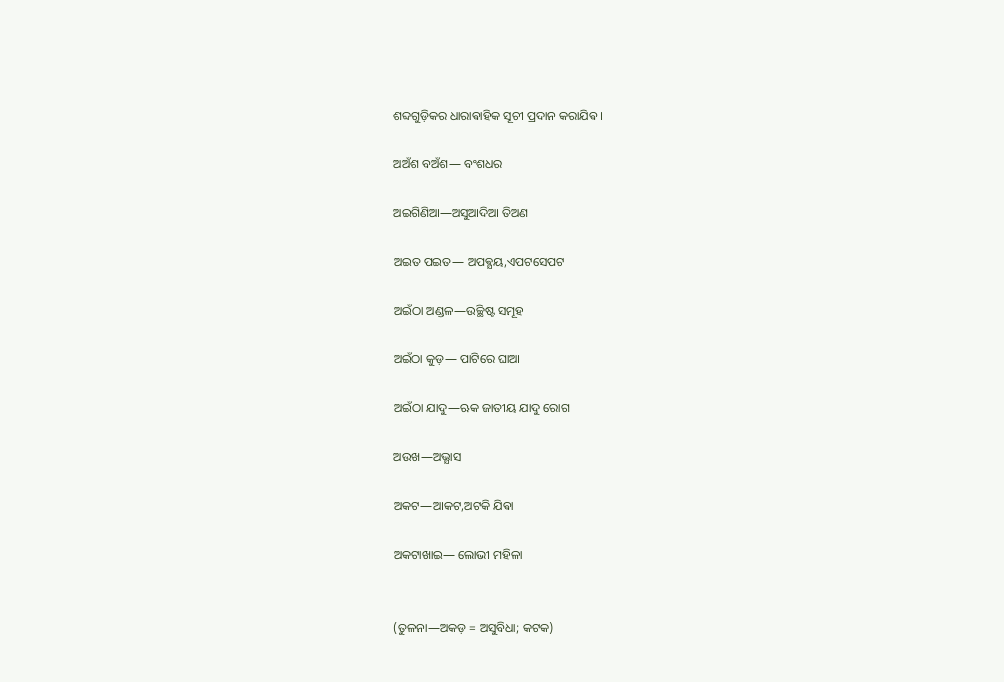ଶବ୍ଦଗୁଡ଼ିକର ଧାରାଵାହିକ ସୂଚୀ ପ୍ରଦାନ କରାଯିଵ ।

ଅଅଁଶ ବଅଁଶ― ବଂଶଧର

ଅଇଗିଣିଆ―ଅସୁଆଦିଆ ତିଅଣ

ଅଇତ ପଇତ― ଅପଵ୍ଯୟ,ଏପଟସେପଟ

ଅଇଁଠା ଅଣ୍ଡଳ―ଉଚ୍ଛିଷ୍ଟ ସମୂହ

ଅଇଁଠା କୁଡ଼― ପାଟିରେ ଘାଆ

ଅଇଁଠା ଯାଦୁ―ଋକ ଜାତୀୟ ଯାଦୁ ରୋଗ

ଅଉଖ―ଅଭ୍ଯାସ

ଅକଟ―ଆକଟ,ଅଟକି ଯିଵା

ଅକଟାଖାଇ― ଲୋଭୀ ମହିଳା


(ତୁଳନା―ଅକଡ଼ = ଅସୁବିଧା; କଟକ)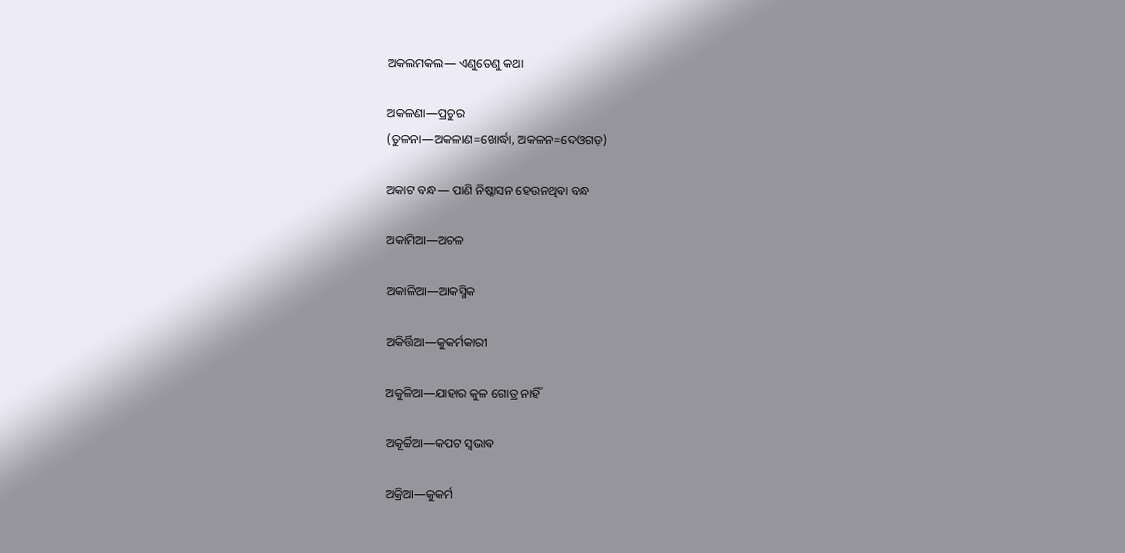ଅକଲମକଲ― ଏଣୁତେଣୁ କଥା

ଅକଳଣା―ପ୍ରଚୁର
(ତୁଳନା―ଅକଳାଣ=ଖୋର୍ଦ୍ଧା, ଅକଳନ=ଦେଓଗଡ଼)

ଅକାଟ ବନ୍ଧ― ପାଣି ନିଷ୍କାସନ ହେଉନଥିଵା ବନ୍ଧ

ଅକାମିଆ―ଅଚଳ

ଅକାଳିଆ―ଆକସ୍ମିକ

ଅକିର୍ତ୍ତିଆ―କୁକର୍ମକାରୀ

ଅକୁଳିଆ―ଯାହାର କୁଳ ଗୋତ୍ର ନାହିଁ

ଅକୂର୍ଚ୍ଚିଆ―କପଟ ସ୍ଵଭାଵ

ଅକ୍ରିଆ―କୁକର୍ମ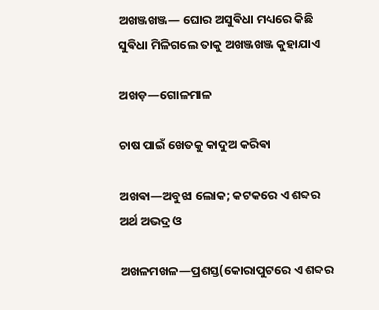ଅଖଞ୍ଜଖଞ୍ଜ― ଘୋର ଅସୁଵିଧା ମଧ୍ୟରେ କିଛି ସୁଵିଧା ମିଳିଗଲେ ତାକୁ ଅଖଞ୍ଜଖଞ୍ଜ କୁହାଯାଏ

ଅଖଡ଼—ଗୋଳମାଳ

ଚାଷ ପାଇଁ ଖେତକୁ କାଦୁଅ କରିଵା

ଅଖଵା—ଅବୁଝା ଲୋକ; କଟକରେ ଏ ଶବ୍ଦର ଅର୍ଥ ଅଭଦ୍ର ଓ

ଅଖଳମଖଳ—ପ୍ରଶସ୍ତ(କୋରାପୁଟରେ ଏ ଶବ୍ଦର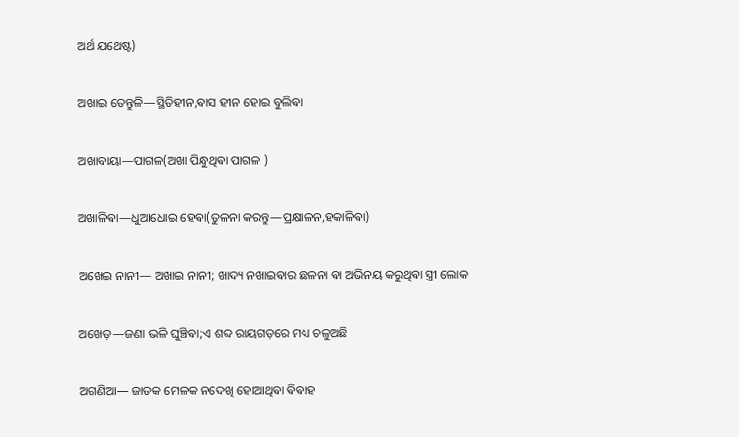ଅର୍ଥ ଯଥେଷ୍ଟ)

ଅଖାଇ ତେନ୍ତୁଳି—ସ୍ଥିତିହୀନ,ଵାସ ହୀନ ହୋଇ ବୁଲିଵା

ଅଖାବାୟା—ପାଗଳ(ଅଖା ପିନ୍ଧୁଥିଵା ପାଗଳ )

ଅଖାଳିଵା—ଧୁଆଧୋଇ ହେଵା(ତୁଳନା କରନ୍ତୁ—ପ୍ରକ୍ଷାଳନ,ହକାଳିଵା)

ଅଖେଇ ନାନୀ— ଅଖାଇ ନାନୀ; ଖାଦ୍ୟ ନଖାଇଵାର ଛଳନା ଵା ଅଭିନୟ କରୁଥିଵା ସ୍ତ୍ରୀ ଲୋକ

ଅଖେଡ଼—ଜଣା ଭଳି ଘୁଞ୍ଚିଵା;ଏ ଶବ୍ଦ ରାୟଗଡ଼ରେ ମଧ୍ୟ ଚଳୁଅଛି

ଅଗଣିଆ― ଜାତକ ମେଳକ ନଦେଖି ହୋଆଥିଵା ଵିଵାହ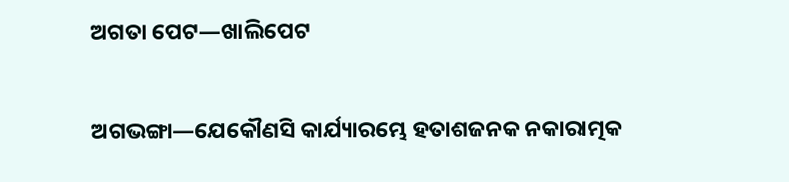ଅଗତା ପେଟ―ଖାଲିପେଟ

ଅଗଭଙ୍ଗା―ଯେକୌଣସି କାର୍ଯ୍ୟାରମ୍ଭେ ହତାଶଜନକ ନକାରାତ୍ମକ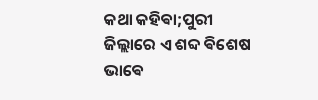କଥା କହିଵା;ପୁରୀ ଜିଲ୍ଲାରେ ଏ ଶବ୍ଦ ଵିଶେଷ ଭାଵେ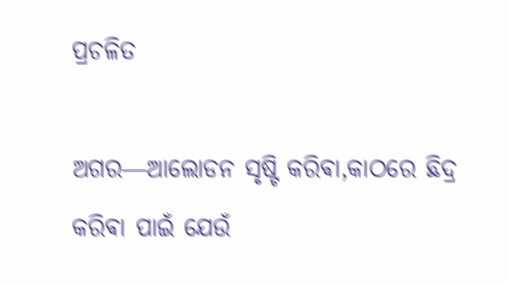ପ୍ରଚଳିତ

ଅଗର―ଆଲୋଡନ ସୃଷ୍ଟି କରିଵା,କାଠରେ ଛିଦ୍ର କରିଵା ପାଇଁ ଯେଉଁ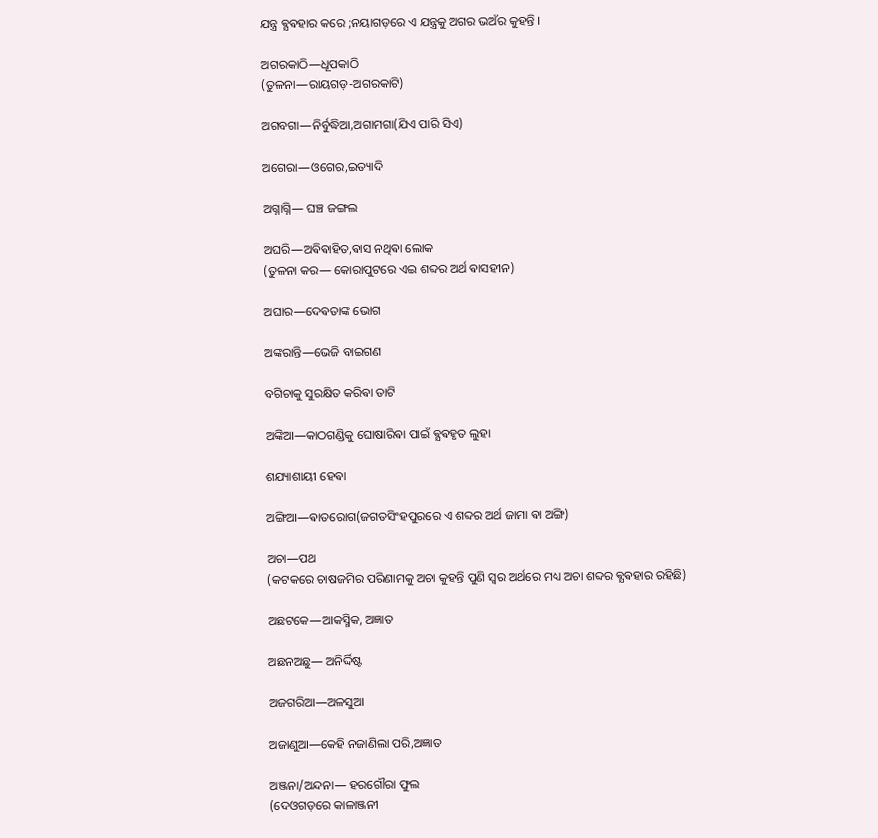ଯନ୍ତ୍ର ଵ୍ଯଵହାର କରେ ;ନୟାଗଡ଼ରେ ଏ ଯନ୍ତ୍ରକୁ ଅଗର ଭଅଁର କୁହନ୍ତି ।

ଅଗରକାଠି―ଧୂପକାଠି
(ତୁଳନା―ରାୟଗଡ଼-ଅଗରକାଟି)

ଅଗବଗା―ନିର୍ବୁଦ୍ଧିଆ,ଅଗାମଗା(ଯିଏ ପାରି ସିଏ)

ଅଗେରା―ଓଗେର,ଇତ୍ୟାଦି

ଅଗ୍ନାଗ୍ନି― ଘଞ୍ଚ ଜଙ୍ଗଲ

ଅଘରି―ଅଵିଵାହିତ,ଵାସ ନଥିଵା ଲୋକ
(ତୁଳନା କର― କୋରାପୁଟରେ ଏଇ ଶବ୍ଦର ଅର୍ଥ ଵାସହୀନ)

ଅଘାର―ଦେଵତାଙ୍କ ଭୋଗ

ଅଙ୍କରାନ୍ତି―ଭେଜି ବାଇଗଣ

ବଗିଚାକୁ ସୁରକ୍ଷିତ କରିଵା ତାଟି

ଅଙ୍କିଆ―କାଠଗଣ୍ଡିକୁ ଘୋଷାରିଵା ପାଇଁ ଵ୍ଯଵହୃତ ଲୁହା

ଶଯ୍ୟାଶାୟୀ ହେଵା

ଅଙ୍ଗିଆ―ଵାତରୋଗ(ଜଗତସିଂହପୁରରେ ଏ ଶବ୍ଦର ଅର୍ଥ ଜାମା ଵା ଅଙ୍ଗି)

ଅଚା―ପଥ
(କଟକରେ ଚାଷଜମିର ପରିଣାମକୁ ଅଚା କୁହନ୍ତି ପୁଣି ସ୍ଵର ଅର୍ଥରେ ମଧ୍ୟ ଅଚା ଶବ୍ଦର ଵ୍ଯଵହାର ରହିଛି)

ଅଛଟକେ―ଆକସ୍ମିକ, ଅଜ୍ଞାତ

ଅଛନଅଛୁ― ଅନିର୍ଦ୍ଦିଷ୍ଟ

ଅଜଗରିଆ―ଅଳସୁଆ

ଅଜାଣୁଆ―କେହି ନଜାଣିଲା ପରି,ଅଜ୍ଞାତ

ଅଞ୍ଜନା/ଅନ୍ଦନା― ହରଗୌରା ଫୁଲ
(ଦେଓଗଡ଼ରେ କାଳାଞ୍ଜନୀ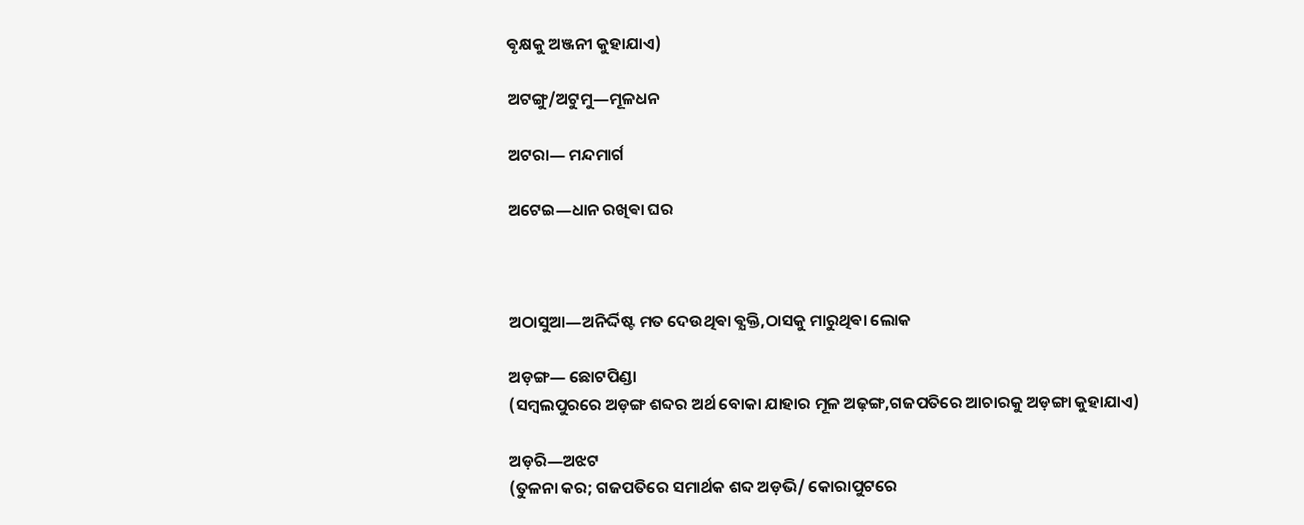ଵୃକ୍ଷକୁ ଅଞ୍ଜନୀ କୁହାଯାଏ)

ଅଟଙ୍ଗୁ/ଅଟୁମୁ―ମୂଳଧନ

ଅଟରା― ମନ୍ଦମାର୍ଗ

ଅଟେଇ―ଧାନ ରଖିଵା ଘର



ଅଠାସୁଆ―ଅନିର୍ଦ୍ଦିଷ୍ଟ ମତ ଦେଉଥିଵା ଵ୍ଯକ୍ତି,ଠାସକୁ ମାରୁଥିଵା ଲୋକ

ଅଡ଼ଙ୍ଗ― ଛୋଟପିଣ୍ଡା
(ସମ୍ଵଲପୁରରେ ଅଡ଼ଙ୍ଗ ଶବ୍ଦର ଅର୍ଥ ବୋକା ଯାହାର ମୂଳ ଅଢ଼ଙ୍ଗ,ଗଜପତିରେ ଆଚାରକୁ ଅଡ଼ଙ୍ଗା କୁହାଯାଏ)

ଅଡ଼ରି―ଅଝଟ
(ତୁଳନା କର; ଗଜପତିରେ ସମାର୍ଥକ ଶବ୍ଦ ଅଡ଼ଭି/ କୋରାପୁଟରେ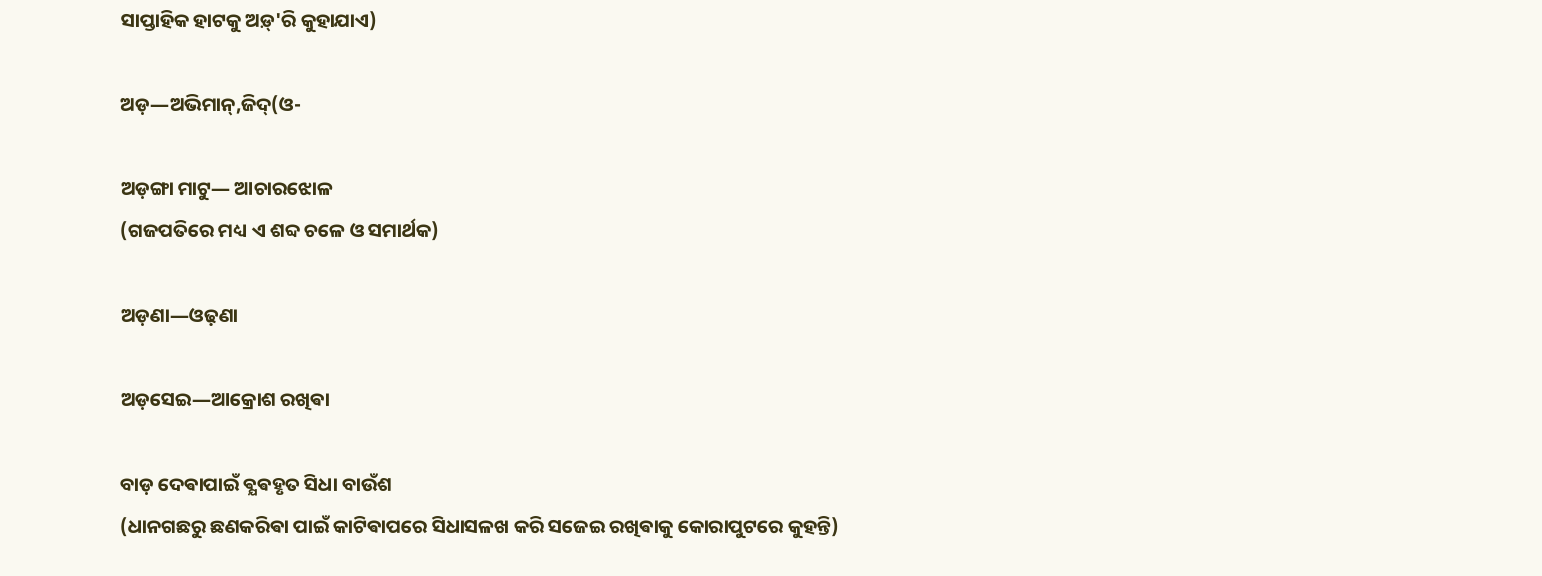ସାପ୍ତାହିକ ହାଟକୁ ଅଡ଼୍'ରି କୁହାଯାଏ)

ଅଡ଼―ଅଭିମାନ୍,ଜିଦ୍(ଓ-

ଅଡ଼ଙ୍ଗା ମାଟୁ― ଆଚାରଝୋଳ
(ଗଜପତିରେ ମଧ୍ୟ ଏ ଶବ୍ଦ ଚଳେ ଓ ସମାର୍ଥକ)

ଅଡ଼ଣା―ଓଢ଼ଣା

ଅଡ଼ସେଇ―ଆକ୍ରୋଶ ରଖିଵା

ବାଡ଼ ଦେଵାପାଇଁ ଵ୍ଯଵହୃତ ସିଧା ବାଉଁଶ
(ଧାନଗଛରୁ ଛଣକରିଵା ପାଇଁ କାଟିଵାପରେ ସିଧାସଳଖ କରି ସଜେଇ ରଖିଵାକୁ କୋରାପୁଟରେ କୁହନ୍ତି)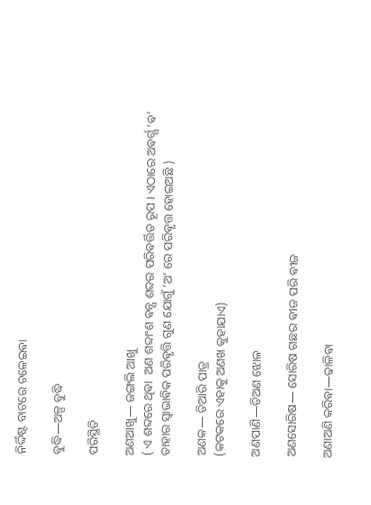ନିର୍ଦ୍ଦିଷ୍ଟ ବାଟରେ ଚଳେଇଵା

ବୁଦ୍ଧି―ଅଳ୍ପ ବୁଦ୍ଧି

ପରିସ୍ଥିତି

ଅଣଆଖୁ― ଜଙ୍ଗଲି ଆଖୁ
( ଏ ଶବ୍ଦରେ ଥିଵା  ଅଣ ଶବ୍ଦାଂଶ ଵନ୍ଯ ଶବ୍ଦର ପରିଵର୍ତ୍ତିତ ରୂପ । ଏଠାରେ ଅଵର୍ଗ୍ଯ ‘ଵ’ ତାହାର ସ୍ଵାଭାଵିକ ପରିଵୃତ୍ତି ଗୁଣ ଯୋଗୁଁ ‘ଅ’ ରେ ପରିଵୃତ୍ତ ହୋଇଅଛି )

ଅଣକ― ତିଆରି ପାତ୍ର
(କଟକରେ ଏହାକୁ ଅଣଖ କୁହାଯାଏ)

ଅଣପାଣି―ତିଅଣ ଝୋଳ

ଅଣସୋରିଷ― ସୋରିଷ ଗଛର ଵୀଜ ପରି ଵୀଜ

ଅଣାଅଣି କରିଵା―ଢାଳିଵା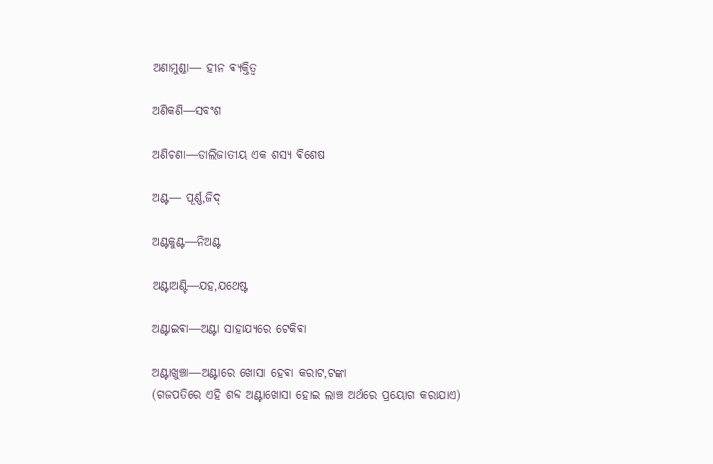ଅଣାମୁଣ୍ଡା― ହୀନ ଵ୍ଯକ୍ତିତ୍ବ

ଅଣିକଣି―ସବଂଶ

ଅଣିଚଣା―ଡାଲିଜାତୀୟ ଏକ ଶସ୍ଯ ଵିଶେଷ

ଅଣ୍ଟ― ପୂର୍ଣ୍ଣ,ଜିଦ୍

ଅଣ୍ଟକୁଣ୍ଟ―ନିଅଣ୍ଟ

ଅଣ୍ଟାଅଣ୍ଟି―ଯହ,ଯଥେଷ୍ଟ

ଅଣ୍ଟାଇଵା―ଅଣ୍ଟା ସାହାଯ୍ୟରେ ଟେକିଵା

ଅଣ୍ଟାଖୁଞ୍ଚା―ଅଣ୍ଟାରେ ଖୋସା ହେଵା କରାଟ,ଟଙ୍କା
(ଗଜପତିରେ ଏହି ଶବ୍ଦ ଅଣ୍ଟାଖୋସା ହୋଇ ଲାଞ୍ଚ ଅର୍ଥରେ ପ୍ରୟୋଗ କରାଯାଏ)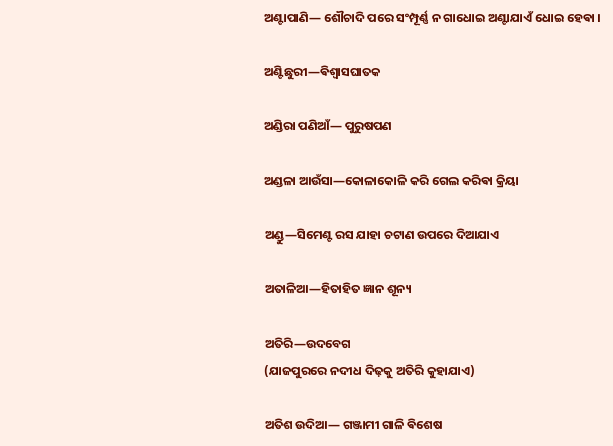ଅଣ୍ଟାପାଣି― ଶୌଚାଦି ପରେ ସଂମ୍ପୂର୍ଣ୍ଣ ନ ଗାଧୋଇ ଅଣ୍ଟାଯାଏଁ ଧୋଇ ହେଵା ।

ଅଣ୍ଟିଛୁରୀ―ଵିଶ୍ଵାସଘାତକ

ଅଣ୍ଡିରା ପଣିଆଁ― ପୁରୁଷପଣ

ଅଣ୍ଡଳା ଆଉଁସା―କୋଳାକୋଳି କରି ଗେଲ କରିଵା କ୍ରିୟା

ଅଣ୍ଡୁ―ସିମେଣ୍ଟ ରସ ଯାହା ଚଟାଣ ଉପରେ ଦିଆଯାଏ

ଅତାଳିଆ―ହିତାହିତ ଜ୍ଞାନ ଶୂନ୍ୟ

ଅତିରି―ଉଦବେଗ
(ଯାଜପୁରରେ ନଦୀଧ ଦିଢ଼କୁ ଅତିରି କୁହାଯାଏ)

ଅତିଶ ଉଦିଆ― ଗଞ୍ଜାମୀ ଗାଳି ଵିଶେଷ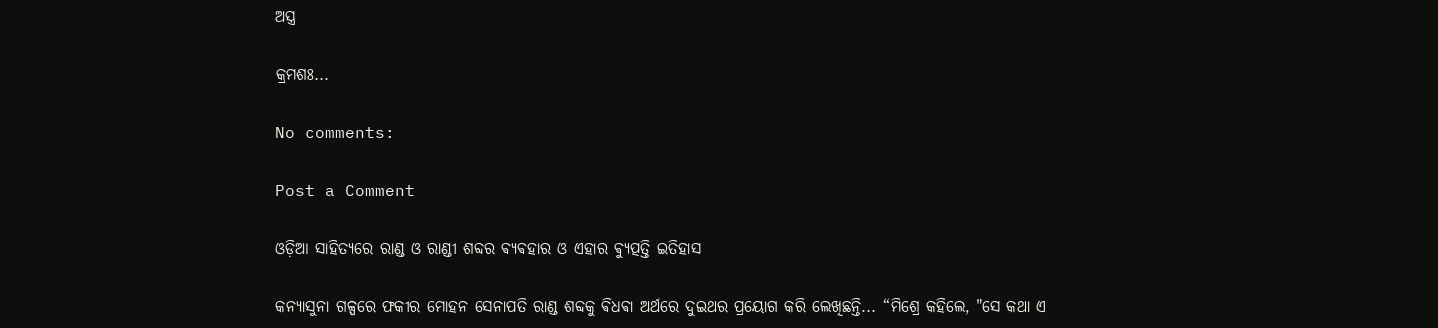ଅସ୍ତ୍ର

କ୍ରମଶଃ...

No comments:

Post a Comment

ଓଡ଼ିଆ ସାହିତ୍ୟରେ ରାଣ୍ଡ ଓ ରାଣ୍ଡୀ ଶବ୍ଦର ଵ୍ୟଵହାର ଓ ଏହାର ଵ୍ୟୁତ୍ପତ୍ତି ଇତିହାସ

କନ୍ୟାସୁନା ଗଳ୍ପରେ ଫକୀର ମୋହନ ସେନାପତି ରାଣ୍ଡ ଶବ୍ଦକୁ ଵିଧଵା ଅର୍ଥରେ ଦୁଇଥର ପ୍ରୟୋଗ କରି ଲେଖିଛନ୍ତି... “ମିଶ୍ରେ କହିଲେ, "ସେ କଥା ଏ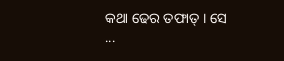କଥା ଢେର ତଫାତ୍ । ସେ ...